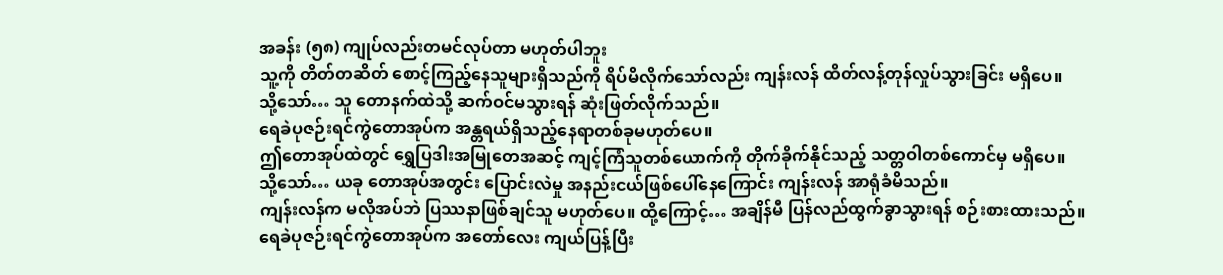အခန်း (၅၈) ကျုပ်လည်းတမင်လုပ်တာ မဟုတ်ပါဘူး
သူ့ကို တိတ်တဆိတ် စောင့်ကြည့်နေသူများရှိသည်ကို ရိပ်မိလိုက်သော်လည်း ကျန်းလန် ထိတ်လန့်တုန်လှုပ်သွားခြင်း မရှိပေ။
သို့သော်… သူ တောနက်ထဲသို့ ဆက်ဝင်မသွားရန် ဆုံးဖြတ်လိုက်သည်။
ရေခဲပုဇဉ်းရင်ကွဲတောအုပ်က အန္တရယ်ရှိသည့်နေရာတစ်ခုမဟုတ်ပေ။
ဤတောအုပ်ထဲတွင် ရွှေပြဒါးအမြုတေအဆင့် ကျင့်ကြံသူတစ်ယောက်ကို တိုက်ခိုက်နိုင်သည့် သတ္တဝါတစ်ကောင်မှ မရှိပေ။
သို့သော်… ယခု တောအုပ်အတွင်း ပြောင်းလဲမှု အနည်းငယ်ဖြစ်ပေါ်နေကြောင်း ကျန်းလန် အာရုံခံမိသည်။
ကျန်းလန်က မလိုအပ်ဘဲ ပြဿနာဖြစ်ချင်သူ မဟုတ်ပေ။ ထို့ကြောင့်… အချိန်မီ ပြန်လည်ထွက်ခွာသွားရန် စဉ်းစားထားသည်။
ရေခဲပုဇဉ်းရင်ကွဲတောအုပ်က အတော်လေး ကျယ်ပြန့်ပြီး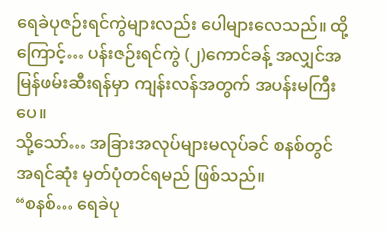ရေခဲပုဇဉ်းရင်ကွဲများလည်း ပေါများလေသည်။ ထို့ကြောင့်… ပန်းဇဉ်းရင်ကွဲ (၂)ကောင်ခန့် အလျှင်အမြန်ဖမ်းဆီးရန်မှာ ကျန်းလန်အတွက် အပန်းမကြီးပေ။
သို့သော်… အခြားအလုပ်များမလုပ်ခင် စနစ်တွင် အရင်ဆုံး မှတ်ပုံတင်ရမည် ဖြစ်သည်။
“စနစ်… ရေခဲပု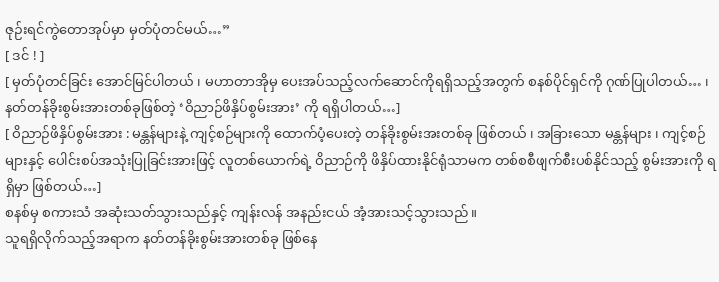ဇုဉ်းရင်ကွဲတောအုပ်မှာ မှတ်ပုံတင်မယ်…”
[ ဒင် ! ]
[ မှတ်ပုံတင်ခြင်း အောင်မြင်ပါတယ် ၊ မဟာတာအိုမှ ပေးအပ်သည့်လက်ဆောင်ကိုရရှိသည့်အတွက် စနစ်ပိုင်ရှင်ကို ဂုဏ်ပြုပါတယ်… ၊ နတ်တန်ခိုးစွမ်းအားတစ်ခုဖြစ်တဲ့ ‘ဝိညာဉ်ဖိနှိပ်စွမ်းအား’ ကို ရရှိပါတယ်…]
[ ဝိညာဉ်ဖိနှိပ်စွမ်းအား : မန္တန်များနဲ့ ကျင့်စဉ်များကို ထောက်ပံ့ပေးတဲ့ တန်ခိုးစွမ်းအးတစ်ခု ဖြစ်တယ် ၊ အခြားသော မန္တန်များ ၊ ကျင့်စဉ်များနှင့် ပေါင်းစပ်အသုံးပြုခြင်းအားဖြင့် လူတစ်ယောက်ရဲ့ ဝိညာဉ်ကို ဖိနှိပ်ထားနိုင်ရုံသာမက တစ်စစီဖျက်စီးပစ်နိုင်သည့် စွမ်းအားကို ရရှိမှာ ဖြစ်တယ်…]
စနစ်မှ စကားသံ အဆုံးသတ်သွားသည်နှင့် ကျန်းလန် အနည်းငယ် အံ့အားသင့်သွားသည်။
သူရရှိလိုက်သည့်အရာက နတ်တန်ခိုးစွမ်းအားတစ်ခု ဖြစ်နေ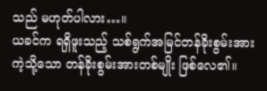သည် မဟုတ်ပါလား…။
ယခင်က ရရှိဖူးသည့် သစ်ရွက်အမြင်တန်ခိုးစွမ်းအားကဲ့သို့သော တန်ခိုးစွမ်းအားတစ်မျိုး ဖြစ်လေ၏။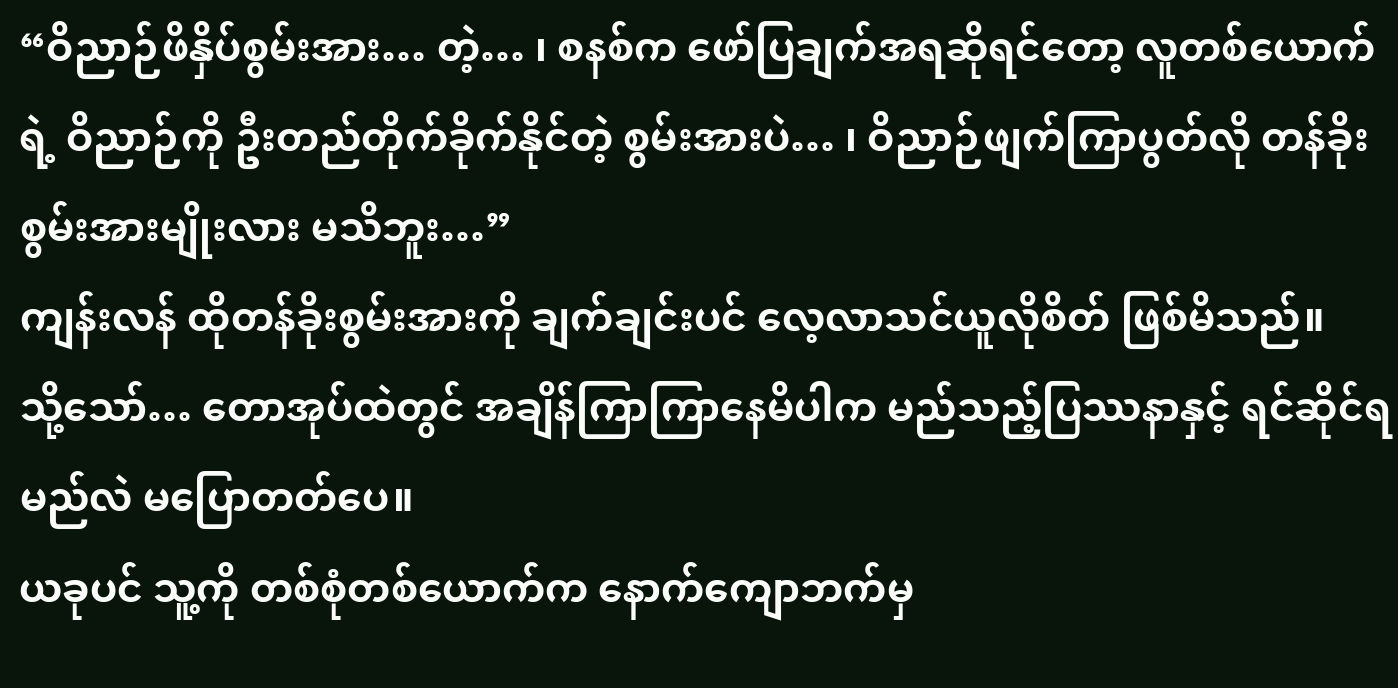“ဝိညာဉ်ဖိနှိပ်စွမ်းအား… တဲ့… ၊ စနစ်က ဖော်ပြချက်အရဆိုရင်တော့ လူတစ်ယောက်ရဲ့ ဝိညာဉ်ကို ဦးတည်တိုက်ခိုက်နိုင်တဲ့ စွမ်းအားပဲ… ၊ ဝိညာဉ်ဖျက်ကြာပွတ်လို တန်ခိုးစွမ်းအားမျိုးလား မသိဘူး…”
ကျန်းလန် ထိုတန်ခိုးစွမ်းအားကို ချက်ချင်းပင် လေ့လာသင်ယူလိုစိတ် ဖြစ်မိသည်။
သို့သော်… တောအုပ်ထဲတွင် အချိန်ကြာကြာနေမိပါက မည်သည့်ပြဿနာနှင့် ရင်ဆိုင်ရမည်လဲ မပြောတတ်ပေ။
ယခုပင် သူ့ကို တစ်စုံတစ်ယောက်က နောက်ကျောဘက်မှ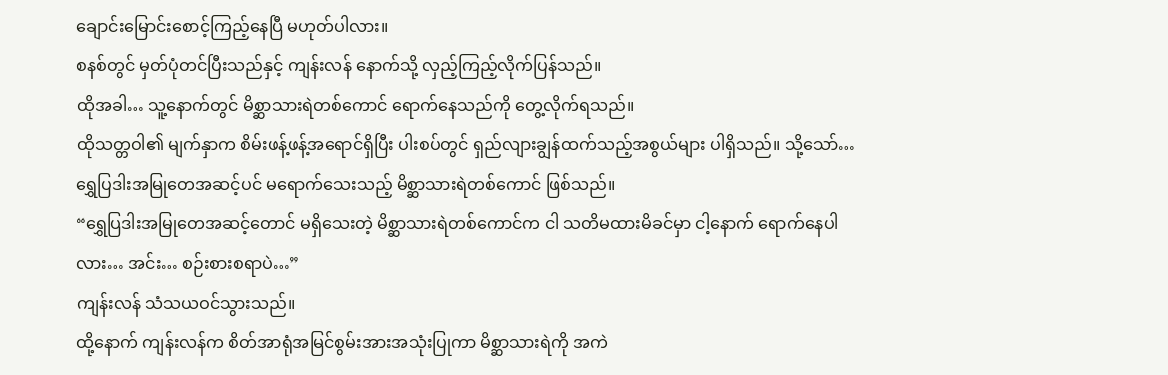ချောင်းမြောင်းစောင့်ကြည့်နေပြီ မဟုတ်ပါလား။
စနစ်တွင် မှတ်ပုံတင်ပြီးသည်နှင့် ကျန်းလန် နောက်သို့ လှည့်ကြည့်လိုက်ပြန်သည်။
ထိုအခါ… သူ့နောက်တွင် မိစ္ဆာသားရဲတစ်ကောင် ရောက်နေသည်ကို တွေ့လိုက်ရသည်။
ထိုသတ္တဝါ၏ မျက်နှာက စိမ်းဖန့်ဖန့်အရောင်ရှိပြီး ပါးစပ်တွင် ရှည်လျားချွန်ထက်သည့်အစွယ်များ ပါရှိသည်။ သို့သော်… ရွှေပြဒါးအမြုတေအဆင့်ပင် မရောက်သေးသည့် မိစ္ဆာသားရဲတစ်ကောင် ဖြစ်သည်။
“ရွှေပြဒါးအမြုတေအဆင့်တောင် မရှိသေးတဲ့ မိစ္ဆာသားရဲတစ်ကောင်က ငါ သတိမထားမိခင်မှာ ငါ့နောက် ရောက်နေပါလား… အင်း… စဉ်းစားစရာပဲ…”
ကျန်းလန် သံသယဝင်သွားသည်။
ထို့နောက် ကျန်းလန်က စိတ်အာရုံအမြင်စွမ်းအားအသုံးပြုကာ မိစ္ဆာသားရဲကို အကဲ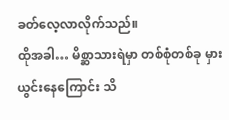ခတ်လေ့လာလိုက်သည်။
ထိုအခါ… မိစ္ဆာသားရဲမှာ တစ်စုံတစ်ခု မှားယွင်းနေကြောင်း သိ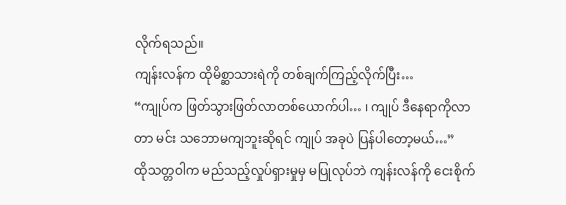လိုက်ရသည်။
ကျန်းလန်က ထိုမိစ္ဆာသားရဲကို တစ်ချက်ကြည့်လိုက်ပြီး…
“ကျုပ်က ဖြတ်သွားဖြတ်လာတစ်ယောက်ပါ… ၊ ကျုပ် ဒီနေရာကိုလာတာ မင်း သဘောမကျဘူးဆိုရင် ကျုပ် အခုပဲ ပြန်ပါတော့မယ်…”
ထိုသတ္တဝါက မည်သည့်လှုပ်ရှားမှုမှ မပြုလုပ်ဘဲ ကျန်းလန်ကို ငေးစိုက်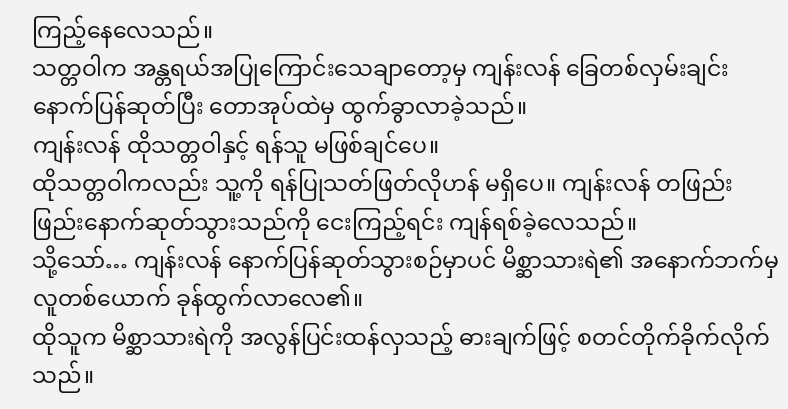ကြည့်နေလေသည်။
သတ္တဝါက အန္တရယ်အပြုကြောင်းသေချာတော့မှ ကျန်းလန် ခြေတစ်လှမ်းချင်း နောက်ပြန်ဆုတ်ပြီး တောအုပ်ထဲမှ ထွက်ခွာလာခဲ့သည်။
ကျန်းလန် ထိုသတ္တဝါနှင့် ရန်သူ မဖြစ်ချင်ပေ။
ထိုသတ္တဝါကလည်း သူ့ကို ရန်ပြုသတ်ဖြတ်လိုဟန် မရှိပေ။ ကျန်းလန် တဖြည်းဖြည်းနောက်ဆုတ်သွားသည်ကို ငေးကြည့်ရင်း ကျန်ရစ်ခဲ့လေသည်။
သို့သော်… ကျန်းလန် နောက်ပြန်ဆုတ်သွားစဉ်မှာပင် မိစ္ဆာသားရဲ၏ အနောက်ဘက်မှ လူတစ်ယောက် ခုန်ထွက်လာလေ၏။
ထိုသူက မိစ္ဆာသားရဲကို အလွန်ပြင်းထန်လှသည့် ဓားချက်ဖြင့် စတင်တိုက်ခိုက်လိုက်သည်။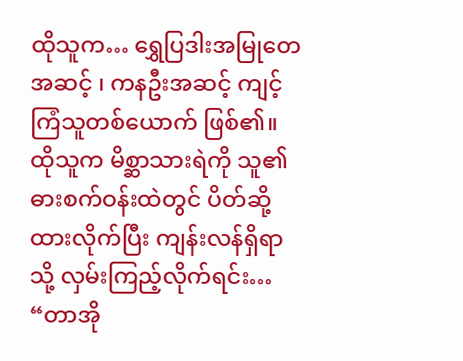ထိုသူက… ရွှေပြဒါးအမြုတေအဆင့် ၊ ကနဦးအဆင့် ကျင့်ကြံသူတစ်ယောက် ဖြစ်၏။
ထိုသူက မိစ္ဆာသားရဲကို သူ၏ ဓားစက်ဝန်းထဲတွင် ပိတ်ဆို့ထားလိုက်ပြီး ကျန်းလန်ရှိရာသို့ လှမ်းကြည့်လိုက်ရင်း…
“တာအို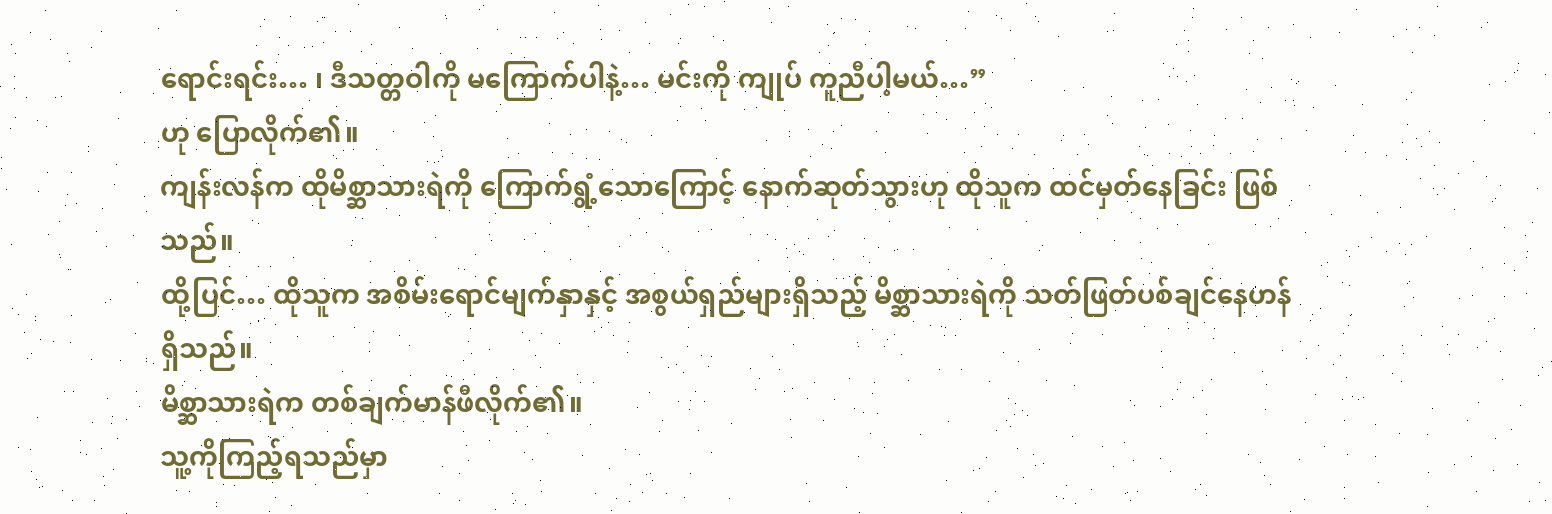ရောင်းရင်း… ၊ ဒီသတ္တဝါကို မကြောက်ပါနဲ့… မင်းကို ကျုပ် ကူညီပါ့မယ်…”
ဟု ပြောလိုက်၏။
ကျန်းလန်က ထိုမိစ္ဆာသားရဲကို ကြောက်ရွံ့သောကြောင့် နောက်ဆုတ်သွားဟု ထိုသူက ထင်မှတ်နေခြင်း ဖြစ်သည်။
ထို့ပြင်… ထိုသူက အစိမ်းရောင်မျက်နှာနှင့် အစွယ်ရှည်များရှိသည့် မိစ္ဆာသားရဲကို သတ်ဖြတ်ပစ်ချင်နေဟန် ရှိသည်။
မိစ္ဆာသားရဲက တစ်ချက်မာန်ဖီလိုက်၏။
သူ့ကိုကြည့်ရသည်မှာ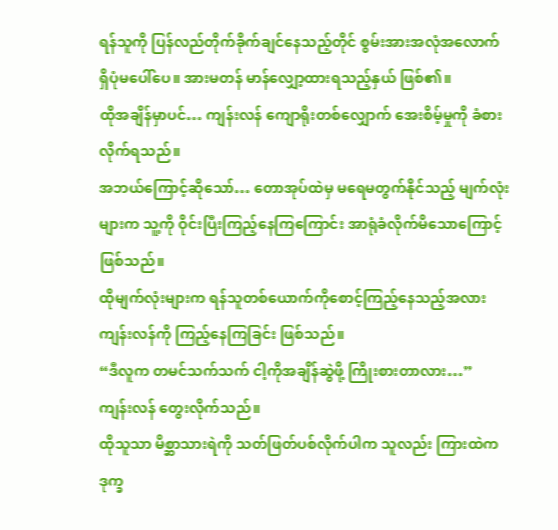ရန်သူကို ပြန်လည်တိုက်ခိုက်ချင်နေသည့်တိုင် စွမ်းအားအလုံအလောက် ရှိပုံမပေါ်ပေ။ အားမတန် မာန်လျှော့ထားရသည့်နှယ် ဖြစ်၏။
ထိုအချိန်မှာပင်… ကျန်းလန် ကျောရိုးတစ်လျှောက် အေးစိမ့်မှုကို ခံစားလိုက်ရသည်။
အဘယ်ကြောင့်ဆိုသော်… တောအုပ်ထဲမှ မရေမတွက်နိုင်သည့် မျက်လုံးများက သူ့ကို ဝိုင်းပြီးကြည့်နေကြကြောင်း အာရုံခံလိုက်မိသောကြောင့် ဖြစ်သည်။
ထိုမျက်လုံးများက ရန်သူတစ်ယောက်ကိုစောင့်ကြည့်နေသည့်အလား ကျန်းလန်ကို ကြည့်နေကြခြင်း ဖြစ်သည်။
“ဒီလူက တမင်သက်သက် ငါ့ကိုအချိန်ဆွဲဖို့ ကြိုးစားတာလား…”
ကျန်းလန် တွေးလိုက်သည်။
ထိုသူသာ မိစ္ဆာသားရဲကို သတ်ဖြတ်ပစ်လိုက်ပါက သူလည်း ကြားထဲကဒုက္ခ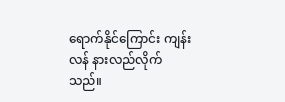ရောက်နိုင်ကြောင်း ကျန်းလန် နားလည်လိုက်သည်။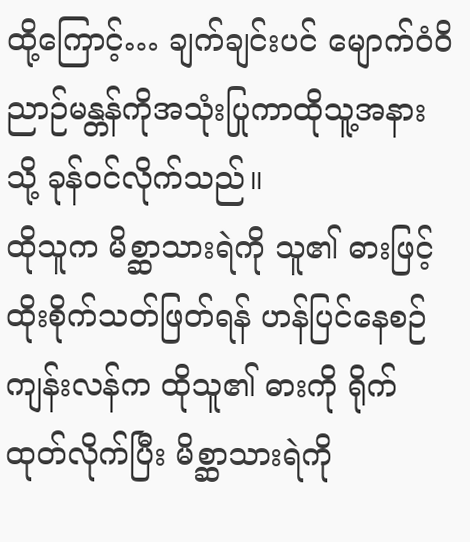ထို့ကြောင့်… ချက်ချင်းပင် မျောက်ဝံဝိညာဉ်မန္တန်ကိုအသုံးပြုကာထိုသူ့အနားသို့ ခုန်ဝင်လိုက်သည်။
ထိုသူက မိစ္ဆာသားရဲကို သူ၏ ဓားဖြင့် ထိုးစိုက်သတ်ဖြတ်ရန် ဟန်ပြင်နေစဉ် ကျန်းလန်က ထိုသူ၏ ဓားကို ရိုက်ထုတ်လိုက်ပြီး မိစ္ဆာသားရဲကို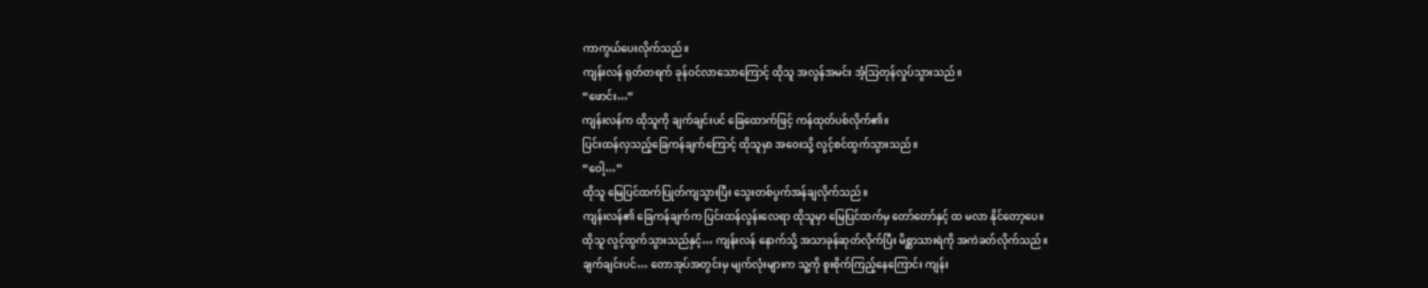ကာကွယ်ပေးလိုက်သည်။
ကျန်းလန် ရုတ်တရက် ခုန်ဝင်လာသောကြောင့် ထိုသူ အလွန်အမင်း အံ့သြတုန်လှုပ်သွားသည်။
“ဖောင်း…”
ကျန်းလန်က ထိုသူကို ချက်ချင်းပင် ခြေထောက်ဖြင့် ကန်ထုတ်ပစ်လိုက်၏။
ပြင်းထန်လှသည့်ခြေကန်ချက်ကြောင့် ထိုသူမှာ အဝေးသို့ လွင့်စင်ထွက်သွားသည်။
“ဝေါ့…”
ထိုသူ မြေပြင်ထက်ပြုတ်ကျသွားပြီး သွေးတစ်ပွက်အန်ချလိုက်သည်။
ကျန်းလန်၏ ခြေကန်ချက်က ပြင်းထန်လွန်းလေရာ ထိုသူမှာ မြေပြင်ထက်မှ တော်တော်နှင့် ထ မလာ နိုင်တော့ပေ။
ထိုသူ လွင့်ထွက်သွားသည်နှင့်… ကျန်းလန် နောက်သို့ အသာခုန်ဆုတ်လိုက်ပြီး မိစ္ဆာသားရဲကို အကဲခတ်လိုက်သည်။
ချက်ချင်းပင်… တောအုပ်အတွင်းမှ မျက်လုံးများက သူ့ကို စူးစိုက်ကြည့်နေကြောင်း ကျန်း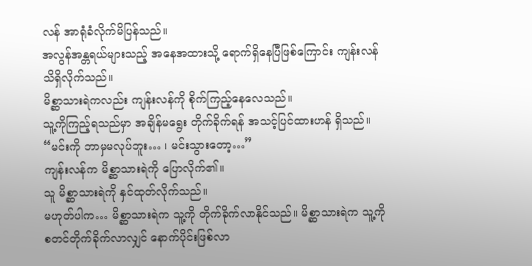လန် အာရုံခံလိုက်မိပြန်သည်။
အလွန်အန္တရယ်များသည့် အနေအထားသို့ ရောက်ရှိနေပြီဖြစ်ကြောင်း ကျန်းလန် သိရှိလိုက်သည်။
မိစ္ဆာသားရဲကလည်း ကျန်းလန်ကို စိုက်ကြည့်နေလေသည်။
သူ့ကိုကြည့်ရသည်မှာ အချိန်မရွေး တိုက်ခိုက်ရန် အသင့်ပြင်ထားဟန် ရှိသည်။
“မင်းကို ဘာမှမလုပ်ဘူး… ၊ မင်းသွားတော့…”
ကျန်းလန်က မိစ္ဆာသားရဲကို ပြောလိုက်၏။
သူ မိစ္ဆာသားရဲကို နှင်ထုတ်လိုက်သည်။
မဟုတ်ပါက… မိစ္ဆာသားရဲက သူ့ကို တိုက်ခိုက်လာနိုင်သည်။ မိစ္ဆာသားရဲက သူ့ကို စတင်တိုက်ခိုက်လာလျှင် နောက်ပိုင်းဖြစ်လာ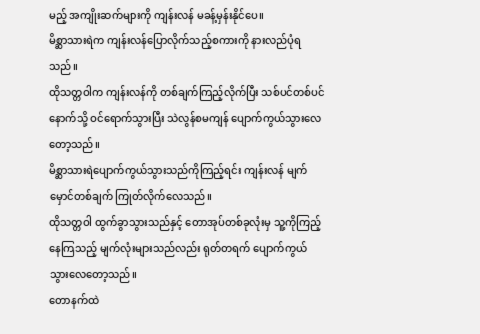မည့် အကျိုးဆက်များကို ကျန်းလန် မခန့်မှန်းနိုင်ပေ။
မိစ္ဆာသားရဲက ကျန်းလန်ပြောလိုက်သည့်စကားကို နားလည်ပုံရသည်။
ထိုသတ္တဝါက ကျန်းလန်ကို တစ်ချက်ကြည့်လိုက်ပြီး သစ်ပင်တစ်ပင်နောက်သို့ ဝင်ရောက်သွားပြီး သဲလွန်စမကျန် ပျောက်ကွယ်သွားလေတော့သည်။
မိစ္ဆာသားရဲပျောက်ကွယ်သွားသည်ကိုကြည့်ရင်း ကျန်းလန် မျက်မှောင်တစ်ချက် ကြုတ်လိုက်လေသည်။
ထိုသတ္တဝါ ထွက်ခွာသွားသည်နှင့် တောအုပ်တစ်ခုလုံးမှ သူ့ကိုကြည့်နေကြသည့် မျက်လုံးများသည်လည်း ရုတ်တရက် ပျောက်ကွယ်သွားလေတော့သည်။
တောနက်ထဲ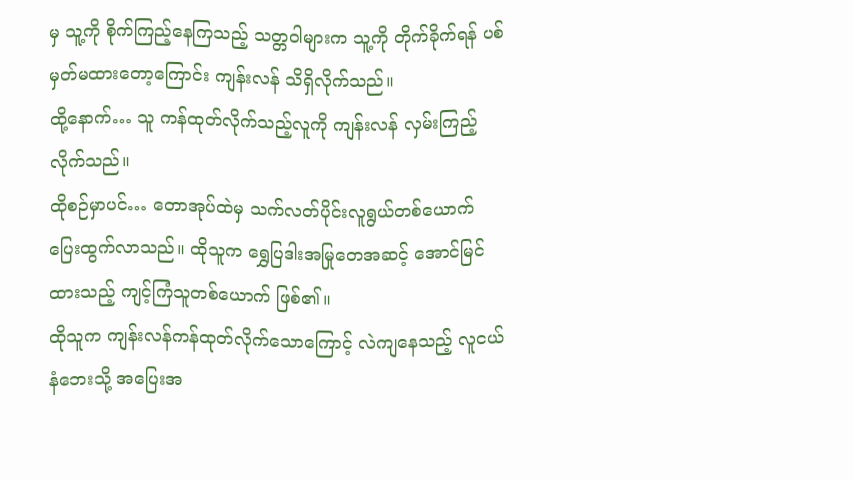မှ သူ့ကို စိုက်ကြည့်နေကြသည့် သတ္တဝါများက သူ့ကို တိုက်ခိုက်ရန် ပစ်မှတ်မထားတော့ကြောင်း ကျန်းလန် သိရှိလိုက်သည်။
ထို့နောက်… သူ ကန်ထုတ်လိုက်သည့်လူကို ကျန်းလန် လှမ်းကြည့်လိုက်သည်။
ထိုစဉ်မှာပင်… တောအုပ်ထဲမှ သက်လတ်ပိုင်းလူရွယ်တစ်ယောက် ပြေးထွက်လာသည်။ ထိုသူက ရွှေပြဒါးအမြုတေအဆင့် အောင်မြင်ထားသည့် ကျင့်ကြံသူတစ်ယောက် ဖြစ်၏။
ထိုသူက ကျန်းလန်ကန်ထုတ်လိုက်သောကြောင့် လဲကျနေသည့် လူငယ်နံဘေးသို့ အပြေးအ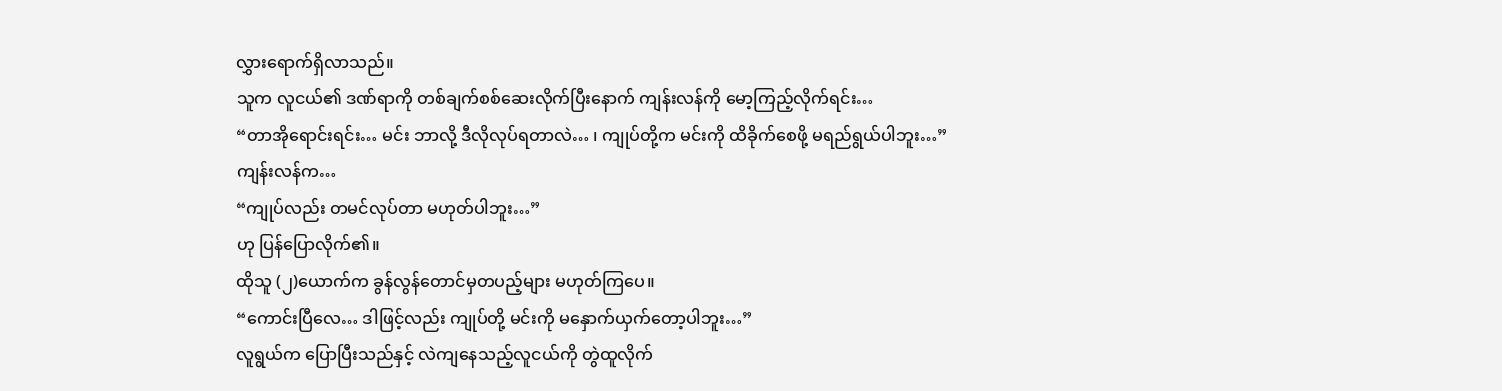လွှားရောက်ရှိလာသည်။
သူက လူငယ်၏ ဒဏ်ရာကို တစ်ချက်စစ်ဆေးလိုက်ပြီးနောက် ကျန်းလန်ကို မော့ကြည့်လိုက်ရင်း…
“တာအိုရောင်းရင်း… မင်း ဘာလို့ ဒီလိုလုပ်ရတာလဲ… ၊ ကျုပ်တို့က မင်းကို ထိခိုက်စေဖို့ မရည်ရွယ်ပါဘူး…”
ကျန်းလန်က…
“ကျုပ်လည်း တမင်လုပ်တာ မဟုတ်ပါဘူး…”
ဟု ပြန်ပြောလိုက်၏။
ထိုသူ (၂)ယောက်က ခွန်လွန်တောင်မှတပည့်များ မဟုတ်ကြပေ။
“ကောင်းပြီလေ… ဒါဖြင့်လည်း ကျုပ်တို့ မင်းကို မနှောက်ယှက်တော့ပါဘူး…”
လူရွယ်က ပြောပြီးသည်နှင့် လဲကျနေသည့်လူငယ်ကို တွဲထူလိုက်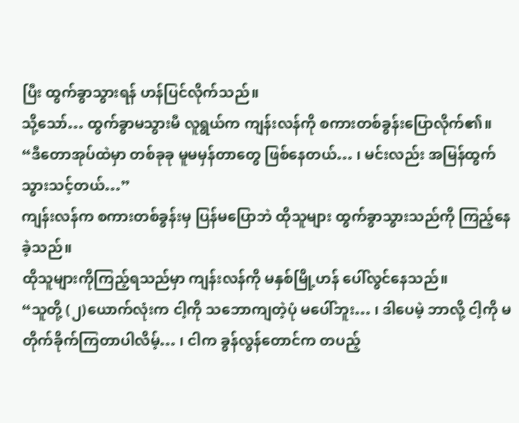ပြီး ထွက်ခွာသွားရန် ဟန်ပြင်လိုက်သည်။
သို့သော်… ထွက်ခွာမသွားမီ လူရွယ်က ကျန်းလန်ကို စကားတစ်ခွန်းပြောလိုက်၏။
“ဒီတောအုပ်ထဲမှာ တစ်ခုခု မူမမှန်တာတွေ ဖြစ်နေတယ်… ၊ မင်းလည်း အမြန်ထွက်သွားသင့်တယ်…”
ကျန်းလန်က စကားတစ်ခွန်းမှ ပြန်မပြောဘဲ ထိုသူများ ထွက်ခွာသွားသည်ကို ကြည့်နေခဲ့သည်။
ထိုသူများကိုကြည့်ရသည်မှာ ကျန်းလန်ကို မနှစ်မြို့ဟန် ပေါ်လွင်နေသည်။
“သူတို့ (၂)ယောက်လုံးက ငါ့ကို သဘောကျတဲ့ပုံ မပေါ်ဘူး… ၊ ဒါပေမဲ့ ဘာလို့ ငါ့ကို မတိုက်ခိုက်ကြတာပါလိမ့်… ၊ ငါက ခွန်လွန်တောင်က တပည့်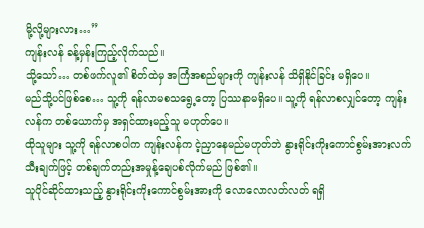မို့လို့များလား…”
ကျန်းလန် ခန့်မှန်းကြည့်လိုက်သည်။
သို့သော်… တစ်ဖက်လူ၏ စိတ်ထဲမှ အကြံအစည်များကို ကျန်းလန် သိရှိနိုင်ခြင်း မရှိပေ။
မည်သို့ပင်ဖြစ်စေ… သူ့ကို ရန်လာမစသရွေ့တော့ ပြဿနာမရှိပေ။ သူ့ကို ရန်လာစလျှင်တော့ ကျန်းလန်က တစ်ယောက်မှ အရှင်ထားမည့်သူ မဟုတ်ပေ။
ထိုသူများ သူ့ကို ရန်လာစပါက ကျန်းလန်က ငဲ့ညှာနေမည်မဟုတ်ဘဲ နွားရိုင်းကိုးကောင်စွမ်းအားလက်သီးချက်ဖြင့် တစ်ချက်တည်းအမှုန့်ချေပစ်လိုက်မည် ဖြစ်၏။
သူပိုင်ဆိုင်ထားသည့် နွားရိုင်းကိုးကောင်စွမ်းအားကို လောလောလတ်လတ် ရရှိ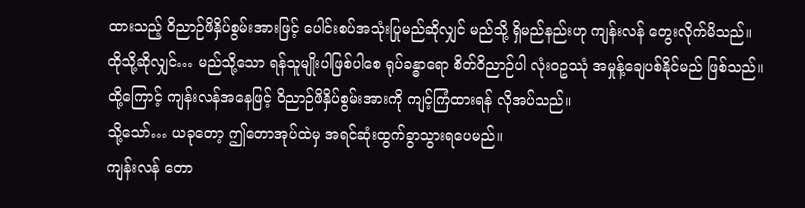ထားသည့် ဝိညာဉ်ဖိနှိပ်စွမ်းအားဖြင့် ပေါင်းစပ်အသုံးပြုမည်ဆိုလျှင် မည်သို့ ရှိမည်နည်းဟု ကျန်းလန် တွေးလိုက်မိသည်။
ထိုသို့ဆိုလျှင်… မည်သို့သော ရန်သူမျိုးပါဖြစ်ပါစေ ရုပ်ခန္ဓာရော စိတ်ဝိညာဉ်ပါ လုံးဝဥဿုံ အမှုန့်ချေပစ်နိုင်မည် ဖြစ်သည်။
ထို့ကြောင့် ကျန်းလန်အနေဖြင့် ဝိညာဉ်ဖိနှိပ်စွမ်းအားကို ကျင့်ကြံထားရန် လိုအပ်သည်။
သို့သော်… ယခုတော့ ဤတောအုပ်ထဲမှ အရင်ဆုံးထွက်ခွာသွားရပေမည်။
ကျန်းလန် တော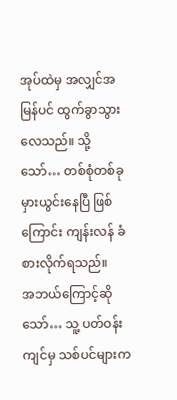အုပ်ထဲမှ အလျှင်အမြန်ပင် ထွက်ခွာသွားလေသည်။ သို့သော်… တစ်စုံတစ်ခု မှားယွင်းနေပြီ ဖြစ်ကြောင်း ကျန်းလန် ခံစားလိုက်ရသည်။
အဘယ်ကြောင့်ဆိုသော်… သူ့ ပတ်ဝန်းကျင်မှ သစ်ပင်များက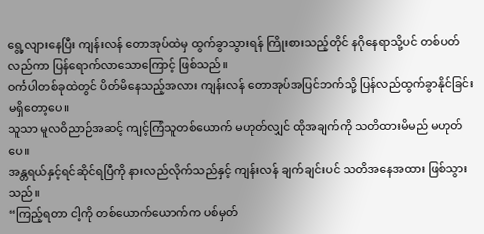ရွေ့လျားနေပြီး ကျန်းလန် တောအုပ်ထဲမှ ထွက်ခွာသွားရန် ကြိုးစားသည့်တိုင် နဂိုနေရာသို့ပင် တစ်ပတ်လည်ကာ ပြန်ရောက်လာသောကြောင့် ဖြစ်သည်။
ဝင်္ကပါတစ်ခုထဲတွင် ပိတ်မိနေသည့်အလား ကျန်းလန် တောအုပ်အပြင်ဘက်သို့ ပြန်လည်ထွက်ခွာနိုင်ခြင်း မရှိတော့ပေ။
သူသာ မူလဝိညာဉ်အဆင့် ကျင့်ကြံသူတစ်ယောက် မဟုတ်လျှင် ထိုအချက်ကို သတိထားမိမည် မဟုတ်ပေ။
အန္တရယ်နှင့်ရင်ဆိုင်ရပြီကို နားလည်လိုက်သည်နှင့် ကျန်းလန် ချက်ချင်းပင် သတိအနေအထား ဖြစ်သွားသည်။
“ကြည့်ရတာ ငါ့ကို တစ်ယောက်ယောက်က ပစ်မှတ်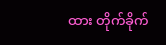ထား တိုက်ခိုက်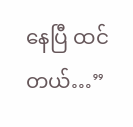နေပြီ ထင်တယ်…”